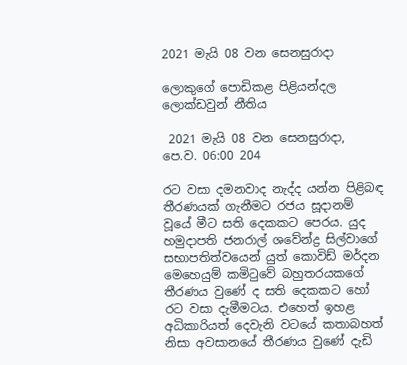2021 මැයි 08 වන සෙනසුරාදා

ලොකුගේ පොඩිකළ පිළියන්දල ලොක්ඩවුන් නීතිය

 2021 මැයි 08 වන සෙනසුරාදා, පෙ.ව. 06:00 204

රට වසා දමනවාද නැද්ද යන්න පිළිබඳ තීරණයක් ගැනීමට රජය සූදානම් වූයේ මීට සති දෙකකට පෙරය. යුද හමුදාපති ජනරාල් ශවේන්ද්‍ර සිල්වාගේ සභාපතිත්වයෙන් යුත් කොවිඩ් මර්දන මෙහෙයුම් කමිටුවේ බහුතරයකගේ තීරණය වුණේ ද සති දෙකකට හෝ රට වසා දැමීමටය. එහෙත් ඉහළ අධිකාරියත් දෙවැනි වටයේ කතාබහත් නිසා අවසානයේ තීරණය වුණේ දැඩි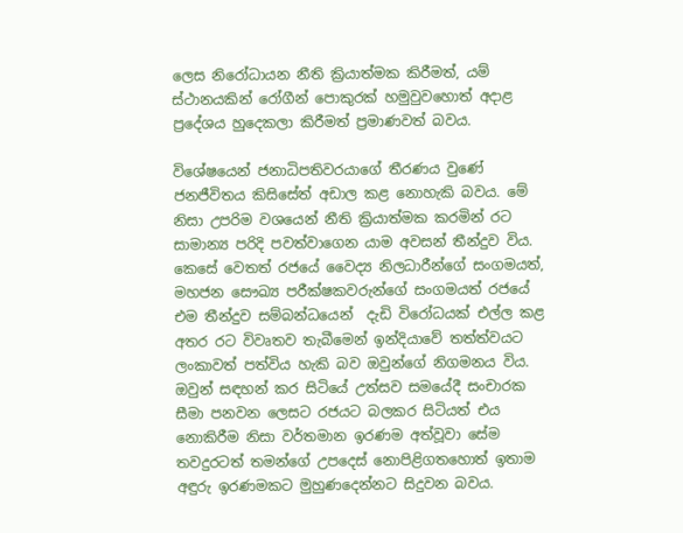ලෙස නිරෝධායන නීති ක්‍රියාත්මක කිරීමත්, යම් ස්ථානයකින් රෝගීන් පොකුරක් හමුවුවහොත් අදාළ ප්‍රදේශය හුදෙකලා කිරීමත් ප්‍රමාණවත් බවය.

විශේෂයෙන් ජනාධිපතිවරයාගේ තීරණය වුණේ ජනජීවිතය කිසිසේත් අඩාල කළ නොහැකි බවය. මේ නිසා උපරිම වශයෙන් නීති ක්‍රියාත්මක කරමින් රට සාමාන්‍ය පරිදි පවත්වාගෙන යාම අවසන් තීන්දුව විය. කෙසේ වෙතත් රජයේ වෛද්‍ය නිලධාරීන්ගේ සංගමයත්, මහජන සෞඛ්‍ය පරීක්ෂකවරුන්ගේ සංගමයත් රජයේ එම තීන්දුව සම්බන්ධයෙන්  දැඩි විරෝධයක් එල්ල කළ අතර රට විවෘතව තැබීමෙන් ඉන්දියාවේ තත්ත්වයට ලංකාවත් පත්විය හැකි බව ඔවුන්ගේ නිගමනය විය. ඔවුන් සඳහන් කර සිටියේ උත්සව සමයේදී සංචාරක සීමා පනවන ලෙසට රජයට බලකර සිටියත් එය නොකිරීම නිසා වර්තමාන ඉරණම අත්වූවා සේම තවදුරටත් තමන්ගේ උපදෙස් නොපිළිගතහොත් ඉතාම අඳුරු ඉරණමකට මුහුණදෙන්නට සිදුවන බවය.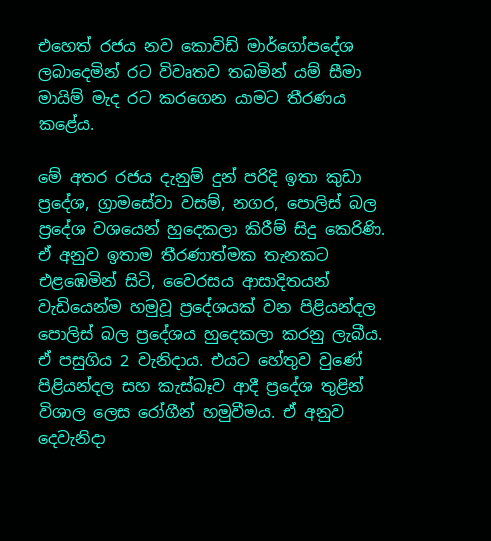එහෙත් රජය නව කොවිඩ් මාර්ගෝපදේශ ලබාදෙමින් රට විවෘතව තබමින් යම් සීමා මායිම් මැද රට කරගෙන යාමට තීරණය කළේය.

මේ අතර රජය දැනුම් දුන් පරිදි ඉතා කුඩා ප්‍රදේශ, ග්‍රාමසේවා වසම්, නගර, පොලිස් බල ප්‍රදේශ වශයෙන් හුදෙකලා කිරීම් සිදු කෙරිණි. ඒ අනුව ඉතාම තීරණාත්මක තැනකට එළඹෙමින් සිටි, වෛරසය ආසාදිතයන් වැඩියෙන්ම හමුවූ ප්‍රදේශයක් වන පිළියන්දල පොලිස් බල ප්‍රදේශය හුදෙකලා කරනු ලැබීය. ඒ පසුගිය 2 වැනිදාය. එයට හේතුව වුණේ පිළියන්දල සහ කැස්බෑව ආදී ප්‍රදේශ තුළින් විශාල ලෙස රෝගීන් හමුවීමය. ඒ අනුව දෙවැනිදා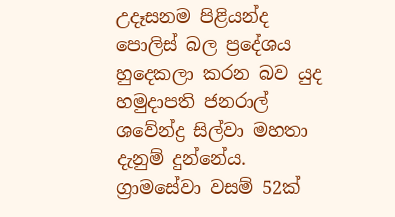උදෑසනම පිළියන්ද පොලිස් බල ප්‍රදේශය හුදෙකලා කරන බව යුද හමුදාපති ජනරාල් ශවේන්ද්‍ර සිල්වා මහතා දැනුම් දුන්නේය. ග්‍රාමසේවා වසම් 52ක්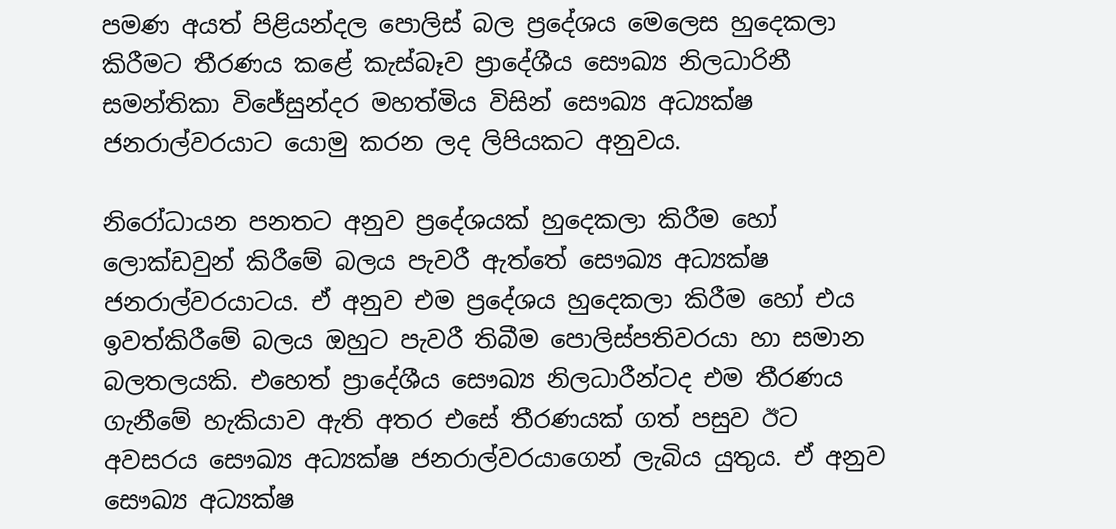පමණ අයත් පිළියන්දල පොලිස් බල ප්‍රදේශය මෙලෙස හුදෙකලා කිරීමට තීරණය කළේ කැස්බෑව ප්‍රාදේශීය සෞඛ්‍ය නිලධාරිනී සමන්තිකා විජේසුන්දර මහත්මිය විසින් සෞඛ්‍ය අධ්‍යක්ෂ ජනරාල්වරයාට යොමු කරන ලද ලිපියකට අනුවය.

නිරෝධායන පනතට අනුව ප්‍රදේශයක් හුදෙකලා කිරීම හෝ ලොක්ඩවුන් කිරීමේ බලය පැවරී ඇත්තේ සෞඛ්‍ය අධ්‍යක්ෂ ජනරාල්වරයාටය. ඒ අනුව එම ප්‍රදේශය හුදෙකලා කිරීම හෝ එය ඉවත්කිරීමේ බලය ඔහුට පැවරී තිබීම පොලිස්පතිවරයා හා සමාන බලතලයකි. එහෙත් ප්‍රාදේශීය සෞඛ්‍ය නිලධාරීන්ටද එම තීරණය ගැනීමේ හැකියාව ඇති අතර එසේ තීරණයක් ගත් පසුව ඊට අවසරය සෞඛ්‍ය අධ්‍යක්ෂ ජනරාල්වරයාගෙන් ලැබිය යුතුය. ඒ අනුව සෞඛ්‍ය අධ්‍යක්ෂ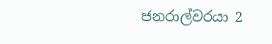ජනරාල්වරයා 2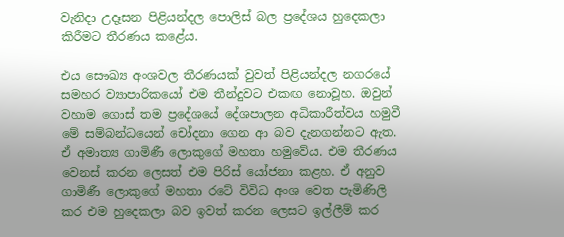වැනිදා උදෑසන පිළියන්දල පොලිස් බල ප්‍රදේශය හුදෙකලා කිරීමට තීරණය කළේය.

එය සෞඛ්‍ය අංශවල තීරණයක් වුවත් පිළියන්දල නගරයේ සමහර ව්‍යාපාරිකයෝ එම තීන්දුවට එකඟ නොවූහ. ඔවුන් වහාම ගොස් තම ප්‍රදේශයේ දේශපාලන අධිකාරීත්වය හමුවී මේ සම්බන්ධයෙන් චෝදනා ගෙන ආ බව දැනගන්නට ඇත. ඒ අමාත්‍ය ගාමිණී ලොකුගේ මහතා හමුවේය. එම තීරණය වෙනස් කරන ලෙසත් එම පිරිස් යෝජනා කළහ. ඒ අනුව ගාමිණී ලොකුගේ මහතා රටේ විවිධ අංශ වෙත පැමිණිලි කර එම හුදෙකලා බව ඉවත් කරන ලෙසට ඉල්ලීම් කර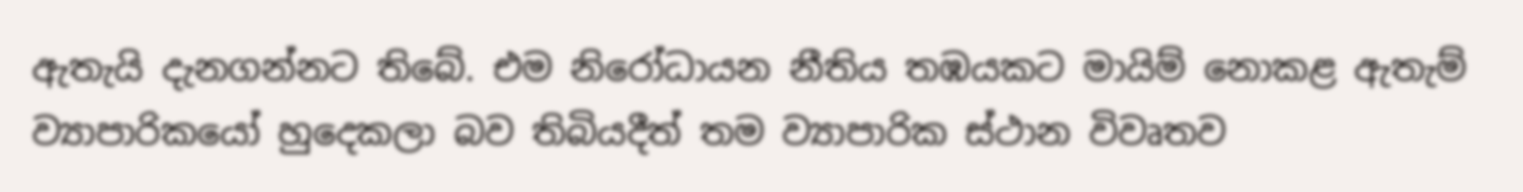ඇතැයි දැනගන්නට තිබේ. එම නිරෝධායන නීතිය තඹයකට මායිම් නොකළ ඇතැම් ව්‍යාපාරිකයෝ හුදෙකලා බව තිබියදීත් තම ව්‍යාපාරික ස්ථාන විවෘතව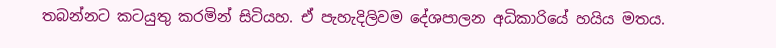තබන්නට කටයුතු කරමින් සිටියහ. ඒ පැහැදිලිවම දේශපාලන අධිකාරියේ හයිය මතය.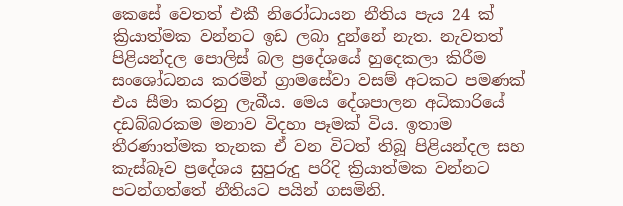කෙසේ වෙතත් එකී නිරෝධායන නීතිය පැය 24 ක් ක්‍රියාත්මක වන්නට ඉඩ ලබා දුන්නේ නැත. නැවතත් පිළියන්දල පොලිස් බල ප්‍රදේශයේ හුදෙකලා කිරීම සංශෝධනය කරමින් ග්‍රාමසේවා වසම් අටකට පමණක් එය සීමා කරනු ලැබීය. මෙය දේශපාලන අධිකාරියේ දඩබ්බරකම මනාව විදහා පෑමක් විය. ඉතාම තීරණාත්මක තැනක ඒ වන විටත් තිබූ පිළියන්දල සහ කැස්බෑව ප්‍රදේශය සුපුරුදු පරිදි ක්‍රියාත්මක වන්නට පටන්ගත්තේ නීතියට පයින් ගසමිනි.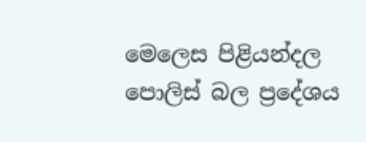මෙලෙස පිළියන්දල පොලිස් බල ප්‍රදේශය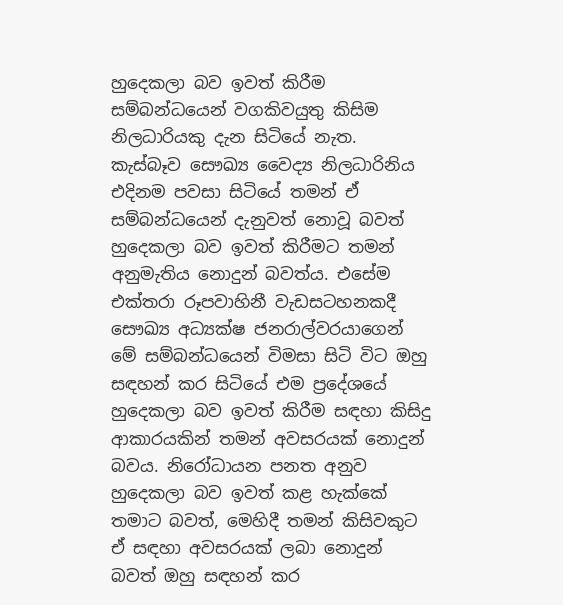හුදෙකලා බව ඉවත් කිරීම සම්බන්ධයෙන් වගකිවයුතු කිසිම නිලධාරියකු දැන සිටියේ නැත. කැස්බෑව සෞඛ්‍ය වෛද්‍ය නිලධාරිනිය එදිනම පවසා සිටියේ තමන් ඒ සම්බන්ධයෙන් දැනුවත් නොවූ බවත් හුදෙකලා බව ඉවත් කිරීමට තමන් අනුමැතිය නොදුන් බවත්ය. එසේම එක්තරා රූපවාහිනී වැඩසටහනකදී සෞඛ්‍ය අධ්‍යක්ෂ ජනරාල්වරයාගෙන් මේ සම්බන්ධයෙන් විමසා සිටි විට ඔහු සඳහන් කර සිටියේ එම ප්‍රදේශයේ හුදෙකලා බව ඉවත් කිරීම සඳහා කිසිදු ආකාරයකින් තමන් අවසරයක් නොදුන් බවය. නිරෝධායන පනත අනුව හුදෙකලා බව ඉවත් කළ හැක්කේ තමාට බවත්, මෙහිදී තමන් කිසිවකුට ඒ සඳහා අවසරයක් ලබා නොදුන් බවත් ඔහු සඳහන් කර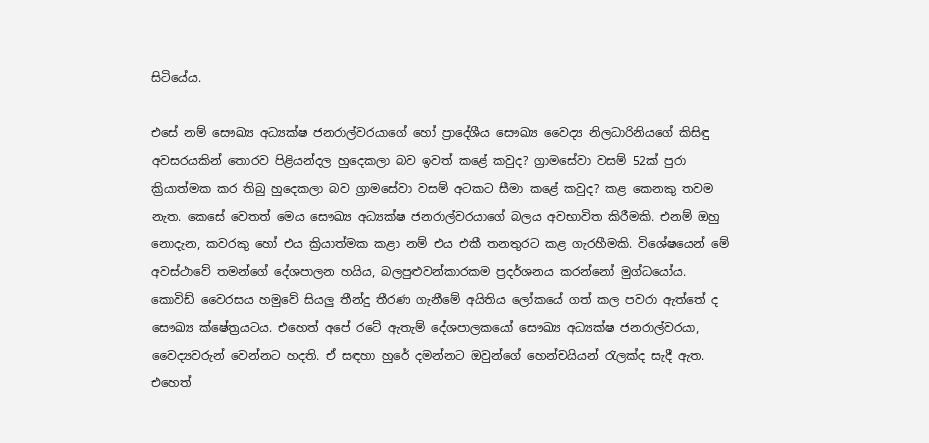සිටියේය.

එසේ නම් සෞඛ්‍ය අධ්‍යක්ෂ ජනරාල්වරයාගේ හෝ ප්‍රාදේශීය සෞඛ්‍ය වෛද්‍ය නිලධාරිනියගේ කිසිඳු අවසරයකින් තොරව පිළියන්දල හුදෙකලා බව ඉවත් කළේ කවුද? ග්‍රාමසේවා වසම් 52ක් පුරා ක්‍රියාත්මක කර තිබු හුදෙකලා බව ග්‍රාමසේවා වසම් අටකට සීමා කළේ කවුද? කළ කෙනකු තවම නැත. කෙසේ වෙතත් මෙය සෞඛ්‍ය අධ්‍යක්ෂ ජනරාල්වරයාගේ බලය අවභාවිත කිරීමකි. එනම් ඔහු නොදැන, කවරකු හෝ එය ක්‍රියාත්මක කළා නම් එය එකී තනතුරට කළ ගැරහීමකි. විශේෂයෙන් මේ අවස්ථාවේ තමන්ගේ දේශපාලන හයිය, බලපුළුවන්කාරකම ප්‍රදර්ශනය කරන්නෝ මුග්ධයෝය. කොවිඩ් වෛරසය හමුවේ සියලු තීන්දු තීරණ ගැනීමේ අයිතිය ලෝකයේ ගත් කල පවරා ඇත්තේ ද සෞඛ්‍ය ක්ෂේත්‍රයටය. එහෙත් අපේ රටේ ඇතැම් දේශපාලකයෝ සෞඛ්‍ය අධ්‍යක්ෂ ජනරාල්වරයා, වෛද්‍යවරුන් වෙන්නට හදති. ඒ සඳහා හුරේ දමන්නට ඔවුන්ගේ හෙන්චයියන් රැලක්ද සැදී ඇත. එහෙත්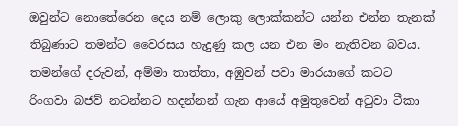ඔවුන්ට නොතේරෙන දෙය නම් ලොකු ලොක්කන්ට යන්න එන්න තැනක් තිබුණාට තමන්ට වෛරසය හැදුණු කල යන එන මං නැතිවන බවය. තමන්ගේ දරුවන්, අම්මා තාත්තා, අඹුවන් පවා මාරයාගේ කටට රිංගවා බජව් නටන්නට හදන්නන් ගැන ආයේ අමුතුවෙන් අටුවා ටීකා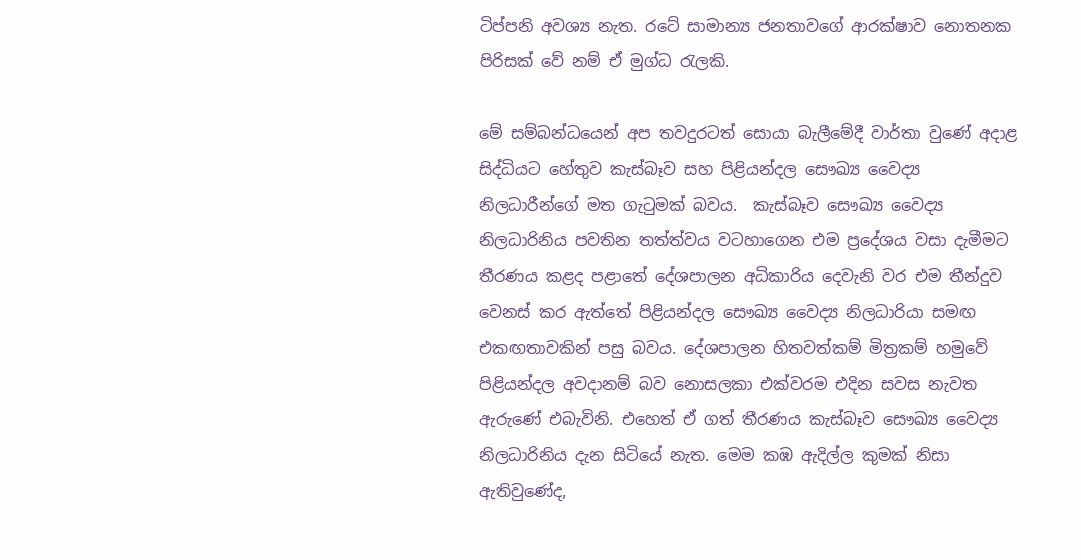ටිප්පනි අවශ්‍ය නැත. රටේ සාමාන්‍ය ජනතාවගේ ආරක්ෂාව නොතනක පිරිසක් වේ නම් ඒ මුග්ධ රැලකි.

මේ සම්බන්ධයෙන් අප තවදුරටත් සොයා බැලීමේදී වාර්තා වුණේ අදාළ සිද්ධියට හේතුව කැස්බෑව සහ පිළියන්දල සෞඛ්‍ය වෛද්‍ය නිලධාරීන්ගේ මත ගැටුමක් බවය.  කැස්බෑව සෞඛ්‍ය වෛද්‍ය නිලධාරිනිය පවතින තත්ත්වය වටහාගෙන එම ප්‍රදේශය වසා දැමීමට තීරණය කළද පළාතේ දේශපාලන අධිකාරිය දෙවැනි වර එම තීන්දුව වෙනස් කර ඇත්තේ පිළියන්දල සෞඛ්‍ය වෛද්‍ය නිලධාරියා සමඟ එකඟතාවකින් පසු බවය. දේශපාලන හිතවත්කම් මිත්‍රකම් හමුවේ පිළියන්දල අවදානම් බව නොසලකා එක්වරම එදින සවස නැවත ඇරුණේ එබැවිනි. එහෙත් ඒ ගත් තීරණය කැස්බෑව සෞඛ්‍ය වෛද්‍ය නිලධාරිනිය දැන සිටියේ නැත. මෙම කඹ ඇදිල්ල කුමක් නිසා ඇතිවුණේද,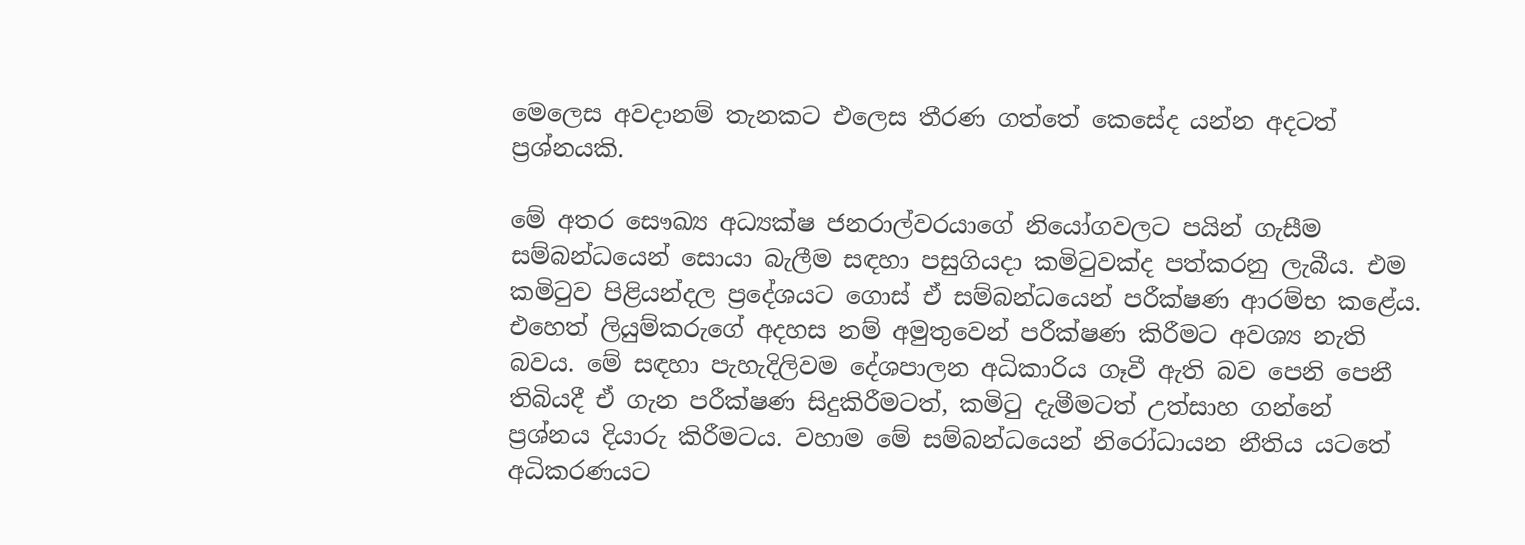මෙලෙස අවදානම් තැනකට එලෙස තීරණ ගත්තේ කෙසේද යන්න අදටත් ප්‍රශ්නයකි.

මේ අතර සෞඛ්‍ය අධ්‍යක්ෂ ජනරාල්වරයාගේ නියෝගවලට පයින් ගැසීම සම්බන්ධයෙන් සොයා බැලීම සඳහා පසුගියදා කමිටුවක්ද පත්කරනු ලැබීය. එම කමිටුව පිළියන්දල ප්‍රදේශයට ගොස් ඒ සම්බන්ධයෙන් පරීක්ෂණ ආරම්භ කළේය. එහෙත් ලියුම්කරුගේ අදහස නම් අමුතුවෙන් පරීක්ෂණ කිරීමට අවශ්‍ය නැති බවය. මේ සඳහා පැහැදිලිවම දේශපාලන අධිකාරිය ගෑවී ඇති බව පෙනි පෙනී තිබියදී ඒ ගැන පරීක්ෂණ සිදුකිරීමටත්, කමිටු දැමීමටත් උත්සාහ ගන්නේ ප්‍රශ්නය දියාරු කිරීමටය. වහාම මේ සම්බන්ධයෙන් නිරෝධායන නීතිය යටතේ අධිකරණයට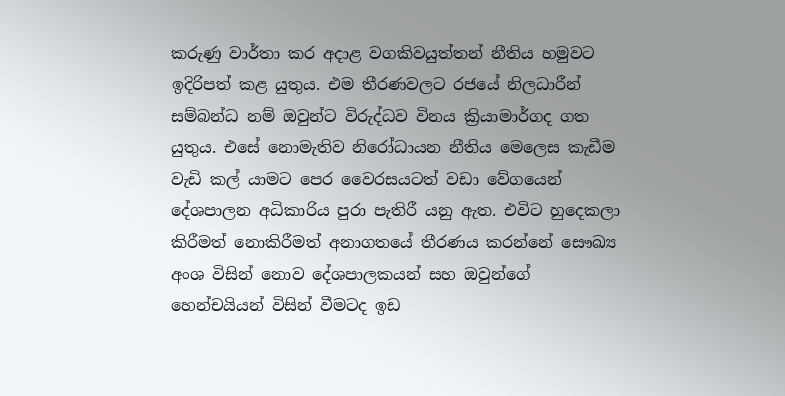කරුණු වාර්තා කර අදාළ වගකිවයුත්තන් නීතිය හමුවට ඉදිරිපත් කළ යුතුය. එම තීරණවලට රජයේ නිලධාරීන් සම්බන්ධ නම් ඔවුන්ට විරුද්ධව විනය ක්‍රියාමාර්ගද ගත යුතුය. එසේ නොමැතිව නිරෝධායන නීතිය මෙලෙස කැඩීම වැඩි කල් යාමට පෙර වෛරසයටත් වඩා වේගයෙන් දේශපාලන අධිකාරිය පුරා පැතිරී යනු ඇත. එවිට හුදෙකලා කිරීමත් නොකිරීමත් අනාගතයේ තීරණය කරන්නේ සෞඛ්‍ය අංශ විසින් නොව දේශපාලකයන් සහ ඔවුන්ගේ හෙන්චයියන් විසින් වීමටද ඉඩ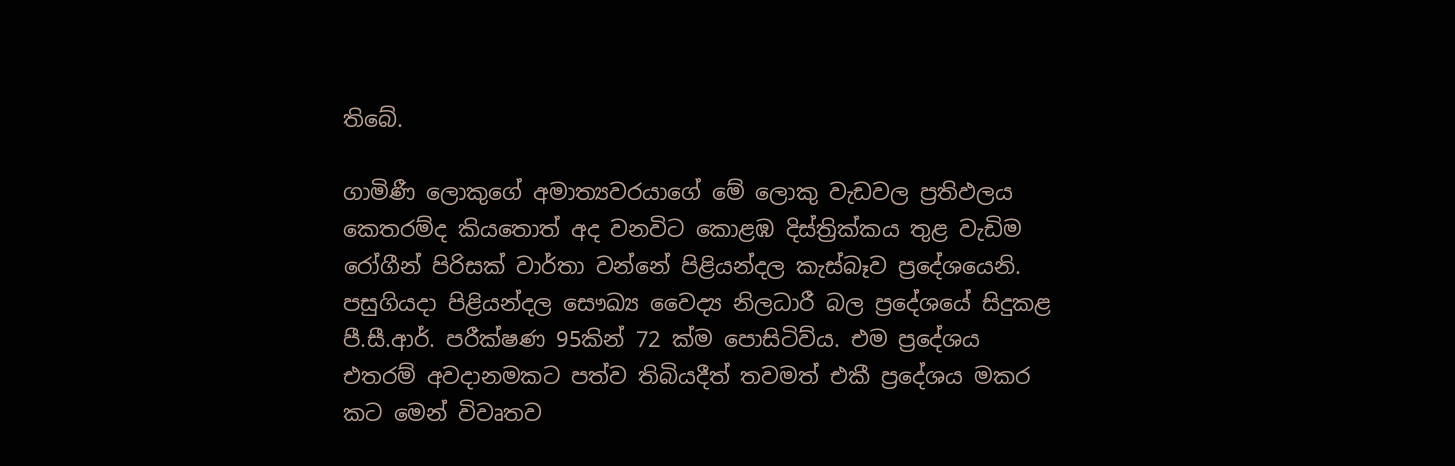තිබේ.

ගාමිණී ලොකුගේ අමාත්‍යවරයාගේ මේ ලොකු වැඩවල ප්‍රතිඵලය කෙතරම්ද කියතොත් අද වනවිට කොළඹ දිස්ත්‍රික්කය තුළ වැඩිම රෝගීන් පිරිසක් වාර්තා වන්නේ පිළියන්දල කැස්බෑව ප්‍රදේශයෙනි. පසුගියදා පිළියන්දල සෞඛ්‍ය වෛද්‍ය නිලධාරී බල ප්‍රදේශයේ සිදුකළ පී.සී.ආර්. පරීක්ෂණ 95කින් 72 ක්ම පොසිටිව්ය. එම ප්‍රදේශය එතරම් අවදානමකට පත්ව තිබියදීත් තවමත් එකී ප්‍රදේශය මකර කට මෙන් විවෘතව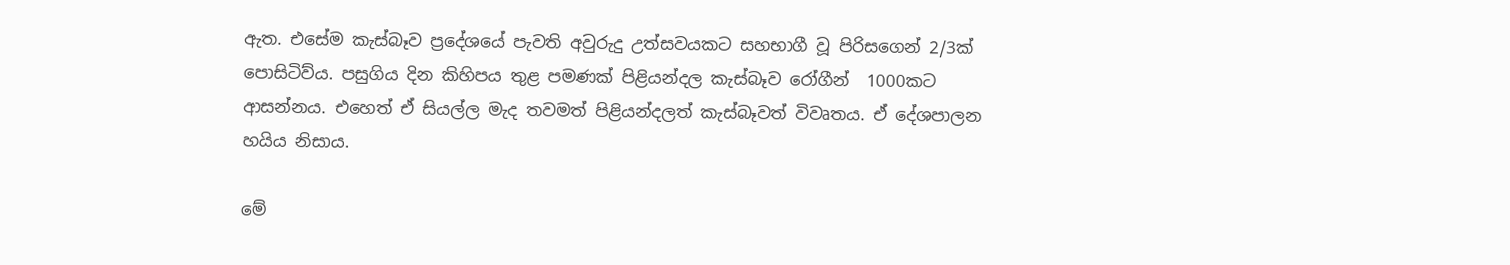ඇත. එසේම කැස්බෑව ප්‍රදේශයේ පැවති අවුරුදු උත්සවයකට සහභාගී වූ පිරිසගෙන් 2/3ක් පොසිටිව්ය. පසුගිය දින කිහිපය තුළ පමණක් පිළියන්දල කැස්බෑව රෝගීන්  1000කට ආසන්නය. එහෙත් ඒ සියල්ල මැද තවමත් පිළියන්දලත් කැස්බෑවත් විවෘතය. ඒ දේශපාලන හයිය නිසාය.

මේ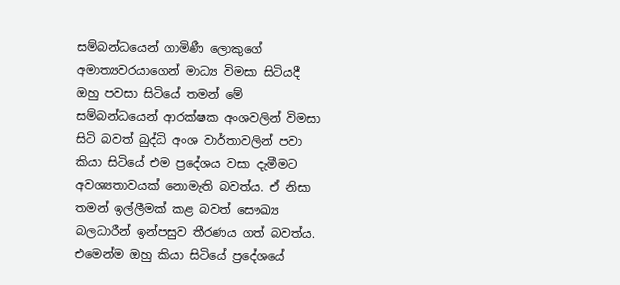සම්බන්ධයෙන් ගාමිණී ලොකුගේ අමාත්‍යවරයාගෙන් මාධ්‍ය විමසා සිටියදී ඔහු පවසා සිටියේ තමන් මේ සම්බන්ධයෙන් ආරක්ෂක අංශවලින් විමසා සිටි බවත් බුද්ධි අංශ වාර්තාවලින් පවා කියා සිටියේ එම ප්‍රදේශය වසා දැමීමට අවශ්‍යතාවයක් නොමැති බවත්ය. ඒ නිසා තමන් ඉල්ලීමක් කළ බවත් සෞඛ්‍ය බලධාරීන් ඉන්පසුව තීරණය ගත් බවත්ය. එමෙන්ම ඔහු කියා සිටියේ ප්‍රදේශයේ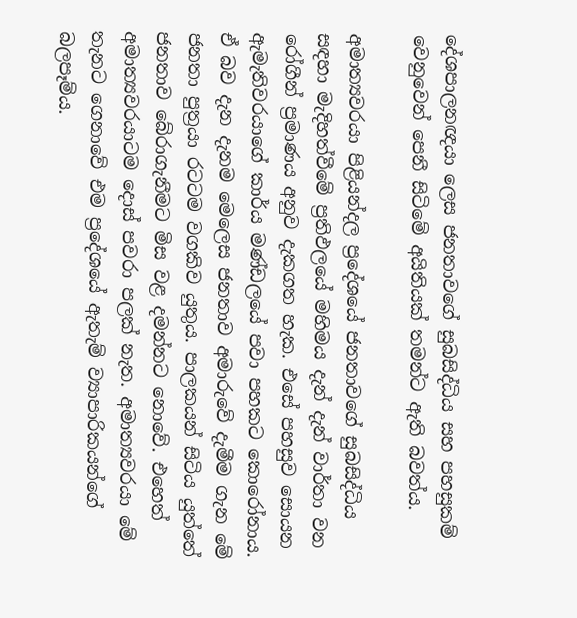දේශපාලනඥයා ලෙස ජනතාවගේ සුබසිද්ධිය සහ පහසුකම් වෙනුවෙන් පෙනී සිටිමේ අයිතියක් තමන්ට ඇති බවත්ය.

අමාත්‍යවරයා පිළියන්දල ප්‍රදේශයේ ජනතාවගේ සුබසිද්ධිය සඳහා මැදිහත්වීමේ ප්‍රතිඵලයේ මහිමය දැන් දැන් වාර්තා වන රෝගීන් ප්‍රමාණය අනුව දැකගත හැක. එසේ පහසුව සොයන ඇමැතිවරයාගේ කාර්ය මණ්ඩලයේ පවා පහකට කොරෝනාය. ඒ බව දැන දැනම මෙලෙස ජනතාව අමාරුවේ දැමීම ගැන මේ ජනතා පුත්‍රයා රටටම වගකිව යුතුය. පාලකයන් සිටිය යුත්තේ ජනතාව බේරාගැනීමට මිස වළ දමන්නට නොවේ. එහෙත් අමාත්‍යවරයාටම දොස් පවරා පලක් නැත. අමාත්‍යවරයා මේ තැනට ගෙනාවේ එම ප්‍රදේශයේ ඇතැම් ව්‍යාපාරිකයන්ගේ බලපෑම්ය.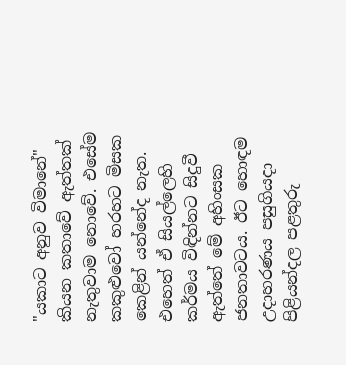"යකාට අනුව විමානේ" කියන කතාවේ ඇත්තක් නැතුවාම නොවේ. එසේම කකුළුවෝ හරහට මිසක කෙළින් යන්නේද නැත. එහෙත් ඒ සියල්ලෙහි කර්මය විඳින්නට සිදුවී ඇත්තේ මේ අහිංසක ජනතාවටය. ඊට හොඳම උදාහරණය පසුගියදා පිළියන්දල පළතුරු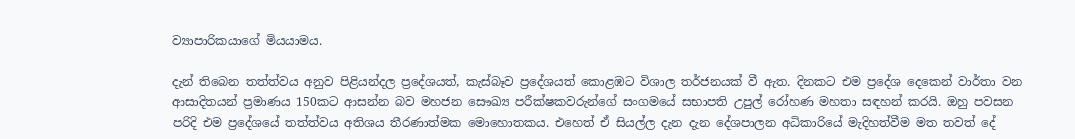ව්‍යාපාරිකයාගේ මියයාමය.

දැන් තිබෙන තත්ත්වය අනුව පිළියන්දල ප්‍රදේශයත්, කැස්බෑව ප්‍රදේශයත් කොළඹට විශාල තර්ජනයක් වී ඇත. දිනකට එම ප්‍රදේශ දෙකෙන් වාර්තා වන ආසාදිතයන් ප්‍රමාණය 150කට ආසන්න බව මහජන සෞඛ්‍ය පරීක්ෂකවරුන්ගේ සංගමයේ සභාපති උපුල් රෝහණ මහතා සඳහන් කරයි. ඔහු පවසන පරිදි එම ප්‍රදේශයේ තත්ත්වය අතිශය තීරණාත්මක මොහොතකය. එහෙත් ඒ සියල්ල දැන දැන දේශපාලන අධිකාරියේ මැදිහත්වීම මත තවත් දේ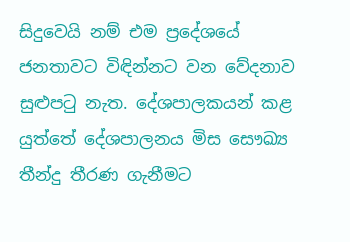සිදුවෙයි නම් එම ප්‍රදේශයේ ජනතාවට විඳින්නට වන වේදනාව සුළුපටු නැත. දේශපාලකයන් කළ යුත්තේ දේශපාලනය මිස සෞඛ්‍ය තීන්දු තීරණ ගැනීමට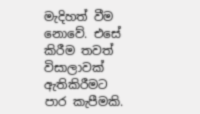මැදිහත් වීම නොවේ. එසේ කිරීම තවත් විසාලාවක් ඇතිකිරීමට පාර කැපීමකි.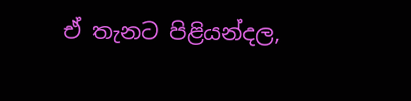ඒ තැනට පිළියන්දල,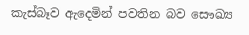කැස්බෑව ඇදෙමින් පවතින බව සෞඛ්‍ය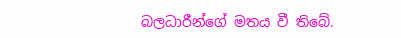බලධාරීන්ගේ මතය වී තිබේ.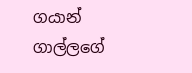ගයාන් ගාල්ලගේ